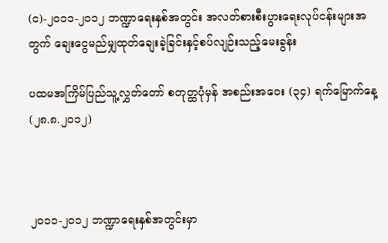(င)-၂၀၁၁-၂၀၁၂ ဘဏ္ဍာရေးနှစ်အတွင်း အလတ်စားစီးပွားရေးလုပ်ငန်းများအတွက် ချေးငွေမည်မျှထုတ်ချေးခဲ့ခြင်းနှင့်စပ်လျဉ်းသည့်မေးခွန်း

ပထမအကြိမ်ပြည်သူ့လွှတ်တော် စတုတ္ထပုံမှန် အစည်းအဝေး (၃၄) ရက်မြောက်နေ့ (၂၈.၈.၂၀၁၂)



၂၀၁၁-၂၀၁၂ ဘဏ္ဍာရေးနှစ်အတွင်းမှာ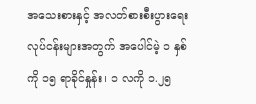အသေးစားနှင့် အလတ်စားစီးပွားရေးလုပ်ငန်းများအတွက် အပေါင်မဲ့ ၁ နှစ် ကို ၁၅ ရာခိုင်နှုန်း၊ ၁ လကို ၁.၂၅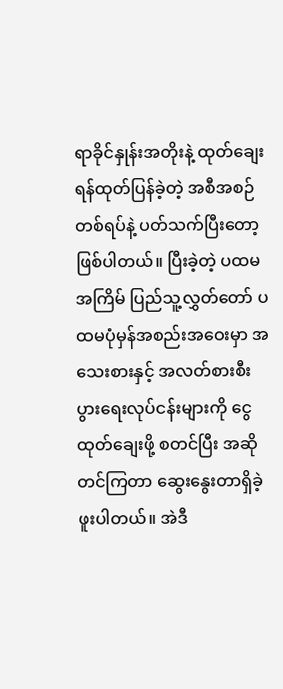ရာခိုင်နှုန်းအတိုးနဲ့ ထုတ်ချေးရန်ထုတ်ပြန်ခဲ့တဲ့ အစီအစဉ်တစ်ရပ်နဲ့ ပတ်သက်ပြီးတော့ဖြစ်ပါတယ်။ ပြီးခဲ့တဲ့ ပထမအကြိမ် ပြည်သူ့လွှတ်တော် ပထမပုံမှန်အစည်းအဝေးမှာ အသေးစားနှင့် အလတ်စားစီးပွားရေးလုပ်ငန်းများကို ငွေထုတ်ချေးဖို့ စတင်ပြီး အဆိုတင်ကြတာ ဆွေးနွေးတာရှိခဲ့ဖူးပါတယ်။ အဲဒီ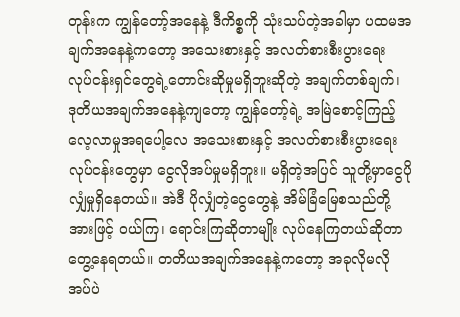တုန်းက ကျွန်တော့်အနေနဲ့ ဒီကိစ္စကို သုံးသပ်တဲ့အခါမှာ ပထမအချက်အနေနဲ့ကတော့ အသေးစားနှင့် အလတ်စားစီးပွားရေး လုပ်ငန်းရှင်တွေရဲ့တောင်းဆိုမှုမရှိဘူးဆိုတဲ့ အချက်တစ်ချက်၊ ဒုတိယအချက်အနေနဲ့ကျတော့ ကျွန်တော့်ရဲ့ အမြဲစောင့်ကြည့်လေ့လာမှုအရပေါ့လေ အသေးစားနှင့် အလတ်စားစီးပွားရေး လုပ်ငန်းတွေမှာ ငွေလိုအပ်မှုမရှိဘူး။ မရှိတဲ့အပြင် သူတို့မှာငွေပိုလျှံမှုရှိနေတယ်။ အဲဒီ ပိုလျှံတဲ့ငွေတွေနဲ့ အိမ်ခြံမြေစသည်တို့အားဖြင့် ဝယ်ကြ၊ ရောင်းကြဆိုတာမျိုး လုပ်နေကြတယ်ဆိုတာတွေ့နေရတယ်။ တတိယအချက်အနေနဲ့ကတော့ အခုလိုမလိုအပ်ပဲ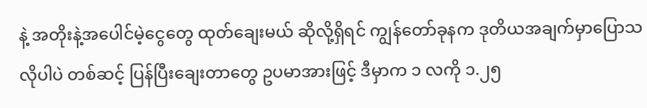နဲ့ အတိုးနဲ့အပေါင်မဲ့ငွေတွေ ထုတ်ချေးမယ် ဆိုလို့ရှိရင် ကျွန်တော်ခုနက ဒုတိယအချက်မှာပြောသလိုပါပဲ တစ်ဆင့် ပြန်ပြီးချေးတာတွေ ဥပမာအားဖြင့် ဒီမှာက ၁ လကို ၁.၂၅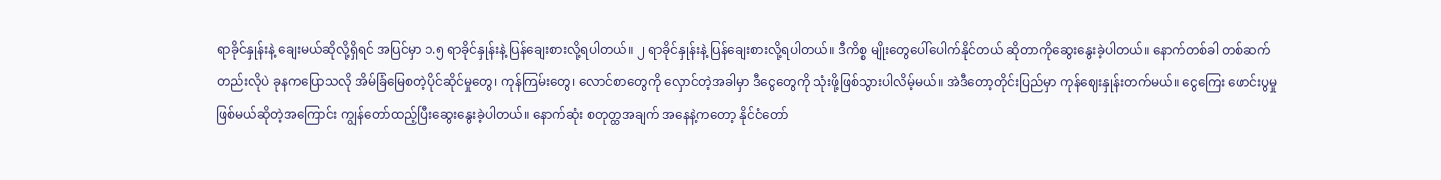ရာခိုင်နှုန်းနဲ့ ချေးမယ်ဆိုလို့ရှိရင် အပြင်မှာ ၁.၅ ရာခိုင်နှုန်းနဲ့ ပြန်ချေးစားလို့ရပါတယ်။ ၂ ရာခိုင်နှုန်းနဲ့ ပြန်ချေးစားလို့ရပါတယ်။ ဒီကိစ္စ မျိုးတွေပေါ်ပေါက်နိုင်တယ် ဆိုတာကိုဆွေးနွေးခဲ့ပါတယ်။ နောက်တစ်ခါ တစ်ဆက်တည်းလိုပဲ ခုနကပြောသလို အိမ်ခြံမြေစတဲ့ပိုင်ဆိုင်မှုတွေ၊ ကုန်ကြမ်းတွေ၊ လောင်စာတွေကို လှောင်တဲ့အခါမှာ ဒီငွေတွေကို သုံးဖို့ဖြစ်သွားပါလိမ့်မယ်။ အဲဒီတော့တိုင်းပြည်မှာ ကုန်ဈေးနှုန်းတက်မယ်။ ငွေကြေး ဖောင်းပွမှုဖြစ်မယ်ဆိုတဲ့အကြောင်း ကျွန်တော်ထည့်ပြီးဆွေးနွေးခဲ့ပါတယ်။ နောက်ဆုံး စတုတ္ထအချက် အနေနဲ့ကတော့ နိုင်ငံတော်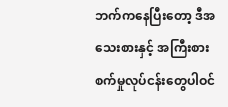ဘက်ကနေပြီးတော့ ဒီအသေးစားနှင့် အကြီးစားစက်မှုလုပ်ငန်းတွေပါဝင်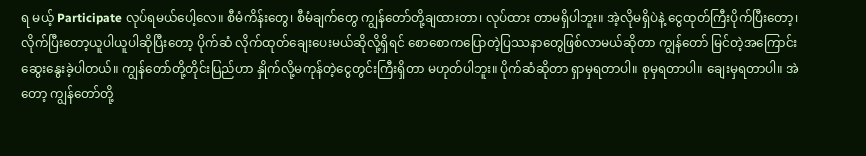ရ မယ့် Participate လုပ်ရမယ်ပေါ့လေ။ စီမံကိန်းတွေ၊ စီမံချက်တွေ ကျွန်တော်တို့ချထားတာ၊ လုပ်ထား တာမရှိပါဘူး။ အဲ့လိုမရှိပဲနဲ့ ငွေထုတ်ကြီးပိုက်ပြီးတော့၊ လိုက်ပြီးတော့ယူပါယူပါဆိုပြီးတော့ ပိုက်ဆံ လိုက်ထုတ်ချေးပေးမယ်ဆိုလို့ရှိရင် စောစောကပြောတဲ့ပြဿနာတွေဖြစ်လာမယ်ဆိုတာ ကျွန်တော် မြင်တဲ့အကြောင်းဆွေးနွေးခဲ့ပါတယ်။ ကျွန်တော်တို့တိုင်းပြည်ဟာ နှိုက်လို့မကုန်တဲ့ငွေတွင်းကြီးရှိတာ မဟုတ်ပါဘူး။ ပိုက်ဆံဆိုတာ ရှာမှရတာပါ။ စုမှရတာပါ။ ချေးမှရတာပါ။ အဲတော့ ကျွန်တော်တို့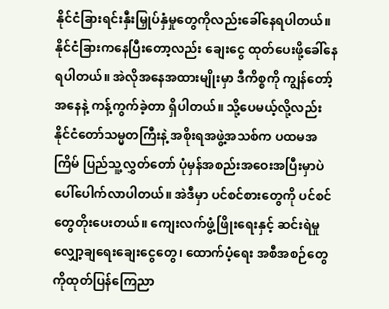နိုင်ငံခြားရင်းနှီးမြှုပ်နှံမှုတွေကိုလည်းခေါ်နေရပါတယ်။ နိုင်ငံခြားကနေပြီးတော့လည်း ချေးငွေ ထုတ်ပေးဖို့ခေါ်နေရပါတယ်။ အဲလိုအနေအထားမျိုးမှာ ဒီကိစ္စကို ကျွန်တော့်အနေနဲ့ ကန့်ကွက်ခဲ့တာ ရှိပါတယ်။ သို့ပေမယ့်လို့လည်း နိုင်ငံတော်သမ္မတကြီးနဲ့ အစိုးရအဖွဲ့အသစ်က ပထမအကြိမ် ပြည်သူ့လွှတ်တော် ပုံမှန်အစည်းအဝေးအပြီးမှာပဲ ပေါ်ပေါက်လာပါတယ်။ အဲဒီမှာ ပင်စင်စားတွေကို ပင်စင်တွေတိုးပေးတယ်။ ကျေးလက်ဖွံ့ဖြိုးရေးနှင့် ဆင်းရဲမှုလျှော့ချရေးချေးငွေတွေ၊ ထောက်ပံ့ရေး အစီအစဉ်တွေကိုထုတ်ပြန်ကြေညာ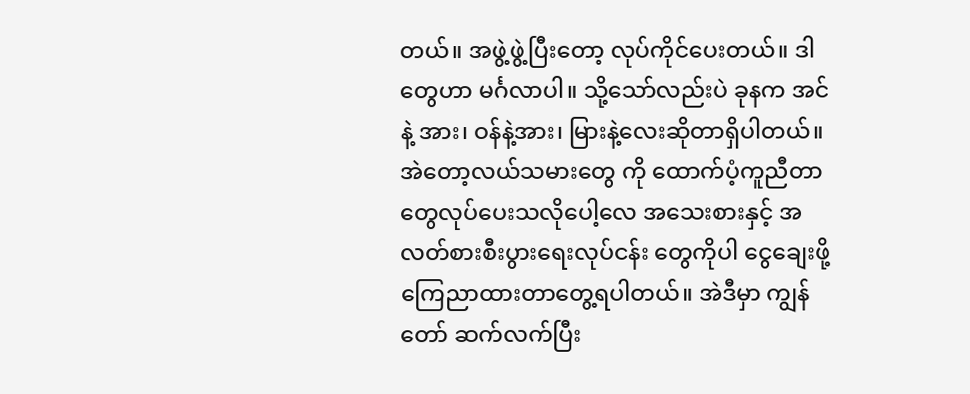တယ်။ အဖွဲ့ဖွဲ့ပြီးတော့ လုပ်ကိုင်ပေးတယ်။ ဒါတွေဟာ မင်္ဂလာပါ။ သို့သော်လည်းပဲ ခုနက အင်နဲ့ အား၊ ဝန်နဲ့အား၊ မြားနဲ့လေးဆိုတာရှိပါတယ်။ အဲတော့လယ်သမားတွေ ကို ထောက်ပံ့ကူညီတာတွေလုပ်ပေးသလိုပေါ့လေ အသေးစားနှင့် အလတ်စားစီးပွားရေးလုပ်ငန်း တွေကိုပါ ငွေချေးဖို့ကြေညာထားတာတွေ့ရပါတယ်။ အဲဒီမှာ ကျွန်တော် ဆက်လက်ပြီး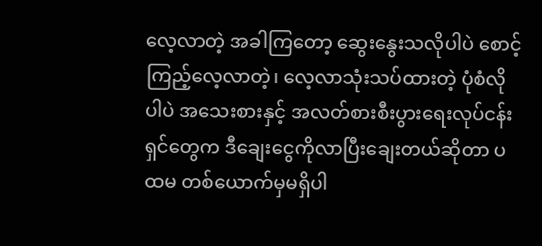လေ့လာတဲ့ အခါကြတော့ ဆွေးနွေးသလိုပါပဲ စောင့်ကြည့်လေ့လာတဲ့၊ လေ့လာသုံးသပ်ထားတဲ့ ပုံစံလိုပါပဲ အသေးစားနှင့် အလတ်စားစီးပွားရေးလုပ်ငန်းရှင်တွေက ဒီချေးငွေကိုလာပြီးချေးတယ်ဆိုတာ ပထမ တစ်ယောက်မှမရှိပါ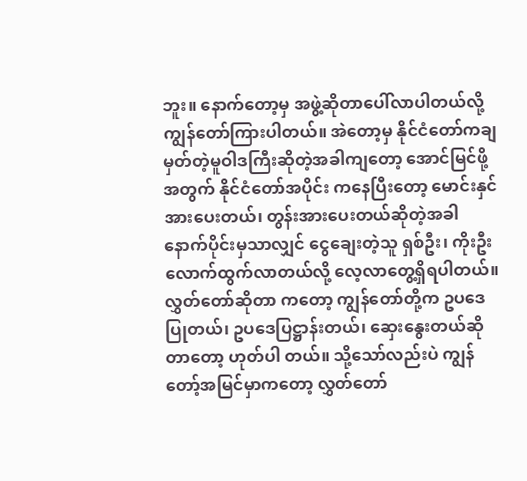ဘူး။ နောက်တော့မှ အဖွဲ့ဆိုတာပေါ်လာပါတယ်လို့ ကျွန်တော်ကြားပါတယ်။ အဲတော့မှ နိုင်ငံတော်ကချမှတ်တဲ့မူဝါဒကြီးဆိုတဲ့အခါကျတော့ အောင်မြင်ဖို့အတွက် နိုင်ငံတော်အပိုင်း ကနေပြီးတော့ မောင်းနှင်အားပေးတယ်၊ တွန်းအားပေးတယ်ဆိုတဲ့အခါ နောက်ပိုင်းမှသာလျှင် ငွေချေးတဲ့သူ ရှစ်ဦး၊ ကိုးဦးလောက်ထွက်လာတယ်လို့ လေ့လာတွေ့ရှိရပါတယ်။ လွှတ်တော်ဆိုတာ ကတော့ ကျွန်တော်တို့က ဥပဒေပြုတယ်၊ ဥပဒေပြဋ္ဌာန်းတယ်၊ ဆှေးနွေးတယ်ဆိုတာတော့ ဟုတ်ပါ တယ်။ သို့သော်လည်းပဲ ကျွန်တော့်အမြင်မှာကတော့ လွှတ်တော်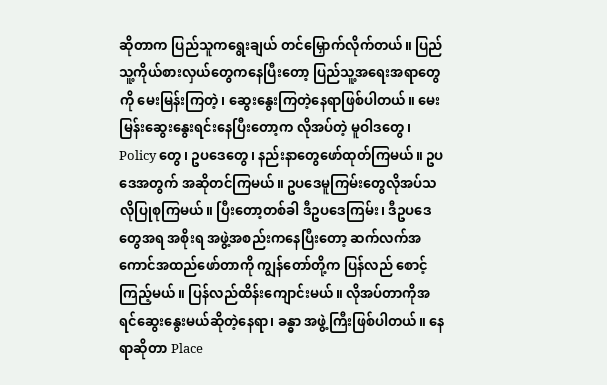ဆိုတာက ပြည်သူကရွေးချယ် တင်မြှောက်လိုက်တယ်။ ပြည်သူ့ကိုယ်စားလှယ်တွေကနေပြီးတော့ ပြည်သူ့အရေးအရာတွေကို မေးမြန်းကြတဲ့၊ ဆွေးနွေးကြတဲ့နေရာဖြစ်ပါတယ်။ မေးမြန်းဆွေးနွေးရင်းနေပြီးတော့က လိုအပ်တဲ့ မူဝါဒတွေ၊ Policy တွေ၊ ဥပဒေတွေ၊ နည်းနာတွေဖော်ထုတ်ကြမယ်။ ဥပဒေအတွက် အဆိုတင်ကြမယ်။ ဥပဒေမူကြမ်းတွေလိုအပ်သလိုပြုစုကြမယ်။ ပြီးတော့တစ်ခါ ဒီဥပဒေကြမ်း၊ ဒီဥပဒေတွေအရ အစိုးရ အဖွဲ့အစည်းကနေပြီးတော့ ဆက်လက်အကောင်အထည်ဖော်တာကို ကျွန်တော်တို့က ပြန်လည် စောင့်ကြည့်မယ်။ ပြန်လည်ထိန်းကျောင်းမယ်။ လိုအပ်တာကိုအရင်ဆွေးနွေးမယ်ဆိုတဲ့နေရာ၊ ခန္ဓာ အဖွဲ့ကြီးဖြစ်ပါတယ်။ နေရာဆိုတာ Place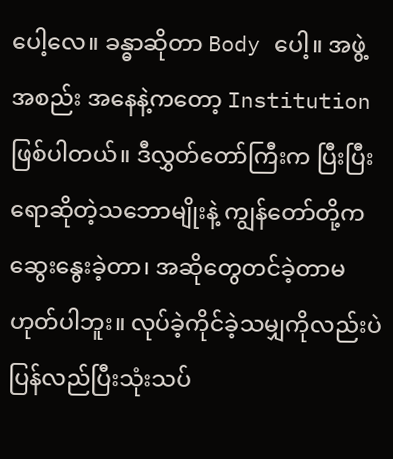ပေါ့လေ။ ခန္ဓာဆိုတာ Body ပေါ့။ အဖွဲ့အစည်း အနေနဲ့ကတော့ Institution ဖြစ်ပါတယ်။ ဒီလွှတ်တော်ကြီးက ပြီးပြီးရောဆိုတဲ့သဘောမျိုးနဲ့ ကျွန်တော်တို့က ဆွေးနွေးခဲ့တာ၊ အဆိုတွေတင်ခဲ့တာမဟုတ်ပါဘူး။ လုပ်ခဲ့ကိုင်ခဲ့သမျှကိုလည်းပဲ ပြန်လည်ပြီးသုံးသပ်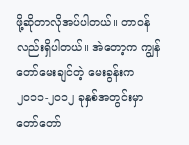ဖို့ဆိုတာလိုအပ်ပါတယ်။ တာဝန်လည်းရှိပါတယ်။ အဲတော့က ကျွန်တော်မေးချင်တဲ့ မေးခွန်းက ၂၀၁၁-၂၀၁၂ ခုနှစ်အတွင်းမှာ တော်တော်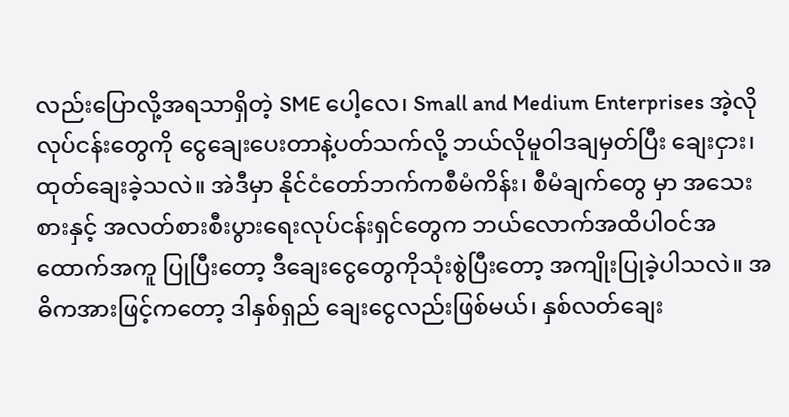လည်းပြောလို့အရသာရှိတဲ့ SME ပေါ့လေ၊ Small and Medium Enterprises အဲ့လိုလုပ်ငန်းတွေကို ငွေချေးပေးတာနဲ့ပတ်သက်လို့ ဘယ်လိုမူဝါဒချမှတ်ပြီး ချေးငှား၊ ထုတ်ချေးခဲ့သလဲ။ အဲဒီမှာ နိုင်ငံတော်ဘက်ကစီမံကိန်း၊ စီမံချက်တွေ မှာ အသေးစားနှင့် အလတ်စားစီးပွားရေးလုပ်ငန်းရှင်တွေက ဘယ်လောက်အထိပါဝင်အထောက်အကူ ပြုပြီးတော့ ဒီချေးငွေတွေကိုသုံးစွဲပြီးတော့ အကျိုးပြုခဲ့ပါသလဲ။ အဓိကအားဖြင့်ကတော့ ဒါနှစ်ရှည် ချေးငွေလည်းဖြစ်မယ်၊ နှစ်လတ်ချေး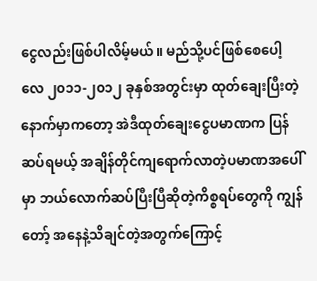ငွေလည်းဖြစ်ပါလိမ့်မယ်။ မည်သို့ပင်ဖြစ်စေပေါ့လေ ၂၀၁၁-၂၀၁၂ ခုနှစ်အတွင်းမှာ ထုတ်ချေးပြီးတဲ့နောက်မှာကတော့ အဲဒီထုတ်ချေးငွေပမာဏက ပြန်ဆပ်ရမယ့် အချိန်တိုင်ကျရောက်လာတဲ့ပမာဏအပေါ်မှာ ဘယ်လောက်ဆပ်ပြီးပြီဆိုတဲ့ကိစ္စရပ်တွေကို ကျွန်တော့် အနေနဲ့သိချင်တဲ့အတွက်ကြောင့်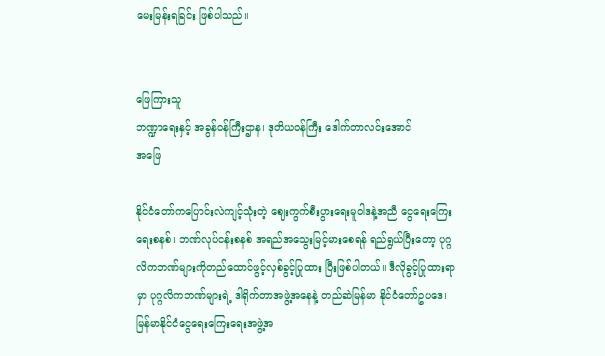မေးမြန်းရခြင်း ဖြစ်ပါသည်။


ဖြေကြားသူ
ဘဏ္ဍာရေးနှင့် အခွန်ဝန်ကြီးဌာန၊ ဒုတိယဝန်ကြီး ဒေါက်တာလင်းအောင်
အဖြေ

နိုင်ငံတော်ကပြောင်းလဲကျင့်သုံးတဲ့ ဈေးကွက်စီးပွားရေးမူဝါဒနဲ့အညီ ငွေရေးကြေးရေးစနစ်၊ ဘဏ်လုပ်ငန်းစနစ် အရည်အသွေးမြင့်မားစေရန် ရည်ရွယ်ပြီးတော့ ပုဂ္ဂလိကဘဏ်များကိုတည်ထောင်ဖွင့်လှစ်ခွင့်ပြုထား ပြီးဖြစ်ပါတယ်။ ဒီလိုခွင့်ပြုထားရာမှာ ပုဂ္ဂလိကဘဏ်များရဲ့ ဒါရိုက်တာအဖွဲ့အနေနဲ့ တည်ဆဲမြန်မာ နိုင်ငံတော်ဥပဒေ၊ မြန်မာနိုင်ငံငွေရေးကြေးရေးအဖွဲ့အ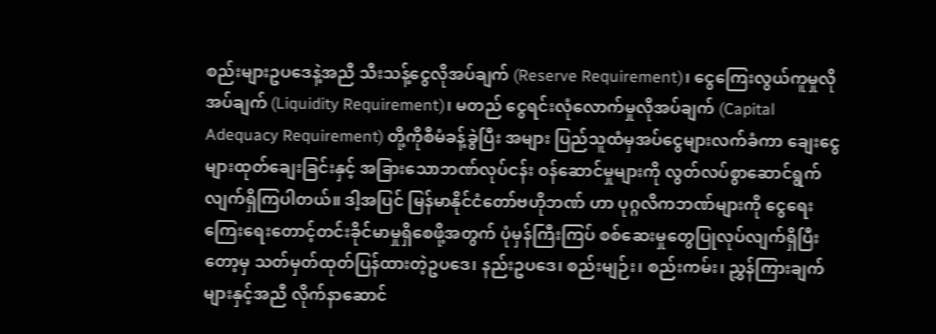စည်းများဥပဒေနဲ့အညီ သီးသန့်ငွေလိုအပ်ချက် (Reserve Requirement)၊ ငွေကြေးလွယ်ကူမှုလိုအပ်ချက် (Liquidity Requirement)၊ မတည် ငွေရင်းလုံလောက်မှုလိုအပ်ချက် (Capital Adequacy Requirement) တို့ကိုစီမံခန့်ခွဲပြီး အများ ပြည်သူထံမှအပ်ငွေများလက်ခံကာ ချေးငွေများထုတ်ချေးခြင်းနှင့် အခြားသောဘဏ်လုပ်ငန်း ဝန်ဆောင်မှုများကို လွတ်လပ်စွာဆောင်ရွက်လျက်ရှိကြပါတယ်။ ဒါ့အပြင် မြန်မာနိုင်ငံတော်ဗဟိုဘဏ် ဟာ ပုဂ္ဂလိကဘဏ်များကို ငွေရေးကြေးရေးတောင့်တင်းခိုင်မာမှုရှိစေဖို့အတွက် ပုံမှန်ကြီးကြပ် စစ်ဆေးမှုတွေပြုလုပ်လျက်ရှိပြီးတော့မှ သတ်မှတ်ထုတ်ပြန်ထားတဲ့ဥပဒေ၊ နည်းဥပဒေ၊ စည်းမျဉ်း၊ စည်းကမ်း၊ ညွှန်ကြားချက်များနှင့်အညီ လိုက်နာဆောင်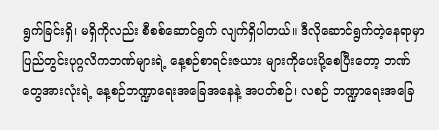ရွက်ခြင်းရှိ၊ မရှိကိုလည်း စီစစ်ဆောင်ရွက် လျက်ရှိပါတယ်။ ဒီလိုဆောင်ရွက်တဲ့နေရာမှာ ပြည်တွင်းပုဂ္ဂလိကဘဏ်များရဲ့ နေ့စဉ်စာရင်းဇယား များကိုပေးပို့စေပြီးတော့ ဘဏ်တွေအားလုံးရဲ့ နေ့စဉ်ဘဏ္ဍာရေးအခြေအနေနဲ့ အပတ်စဉ်၊ လစဉ် ဘဏ္ဍာရေးအခြေ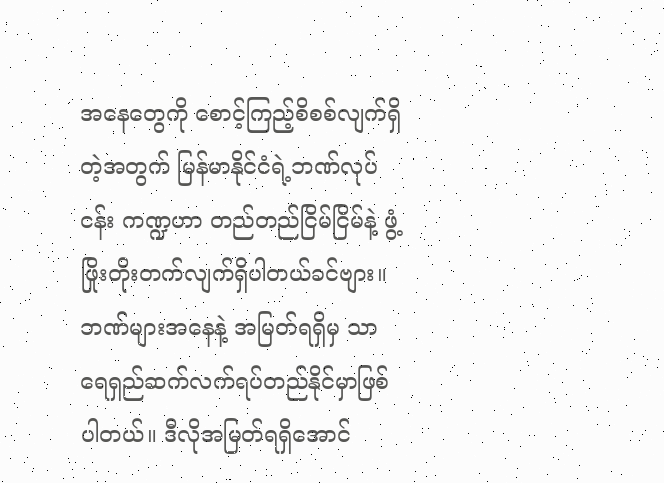အနေတွေကို စောင့်ကြည့်စိစစ်လျက်ရှိတဲ့အတွက် မြန်မာနိုင်ငံရဲ့ဘဏ်လုပ်ငန်း ကဏ္ဍဟာ တည်တည်ငြိမ်ငြိမ်နဲ့ ဖွံ့ဖြိုးတိုးတက်လျက်ရှိပါတယ်ခင်ဗျား။ ဘဏ်များအနေနဲ့ အမြတ်ရရှိမှ သာ ရေရှည်ဆက်လက်ရပ်တည်နိုင်မှာဖြစ်ပါတယ်။ ဒီလိုအမြတ်ရရှိအောင်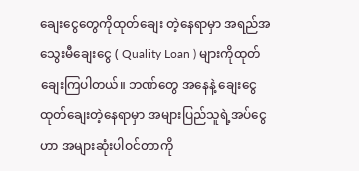ချေးငွေတွေကိုထုတ်ချေး တဲ့နေရာမှာ အရည်အသွေးမီချေးငွေ ( Quality Loan ) များကိုထုတ်ချေးကြပါတယ်။ ဘဏ်တွေ အနေနဲ့ ချေးငွေထုတ်ချေးတဲ့နေရာမှာ အများပြည်သူရဲ့အပ်ငွေဟာ အများဆုံးပါဝင်တာကို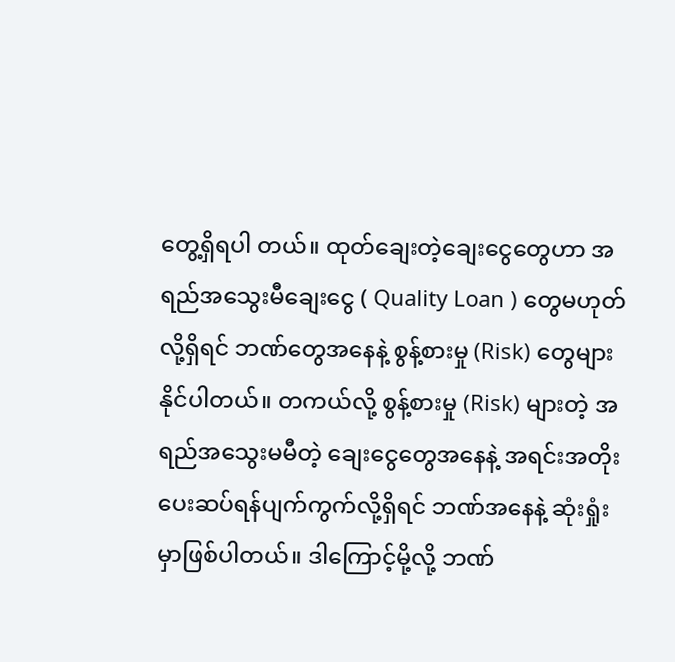တွေ့ရှိရပါ တယ်။ ထုတ်ချေးတဲ့ချေးငွေတွေဟာ အရည်အသွေးမီချေးငွေ ( Quality Loan ) တွေမဟုတ်လို့ရှိရင် ဘဏ်တွေအနေနဲ့ စွန့်စားမှု (Risk) တွေများနိုင်ပါတယ်။ တကယ်လို့ စွန့်စားမှု (Risk) များတဲ့ အရည်အသွေးမမီတဲ့ ချေးငွေတွေအနေနဲ့ အရင်းအတိုးပေးဆပ်ရန်ပျက်ကွက်လို့ရှိရင် ဘဏ်အနေနဲ့ ဆုံးရှုံးမှာဖြစ်ပါတယ်။ ဒါကြောင့်မို့လို့ ဘဏ်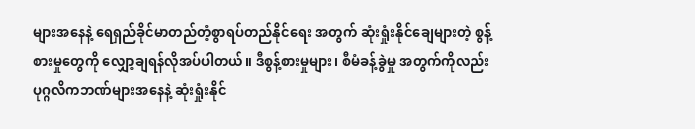များအနေနဲ့ ရေရှည်ခိုင်မာတည်တံ့စွာရပ်တည်နိုင်ရေး အတွက် ဆုံးရှုံးနိုင်ချေများတဲ့ စွန့်စားမှုတွေကို လျှော့ချရန်လိုအပ်ပါတယ်။ ဒီစွန့်စားမှုများ၊ စီမံခန့်ခွဲမှု အတွက်ကိုလည်း ပုဂ္ဂလိကဘဏ်များအနေနဲ့ ဆုံးရှုံးနိုင်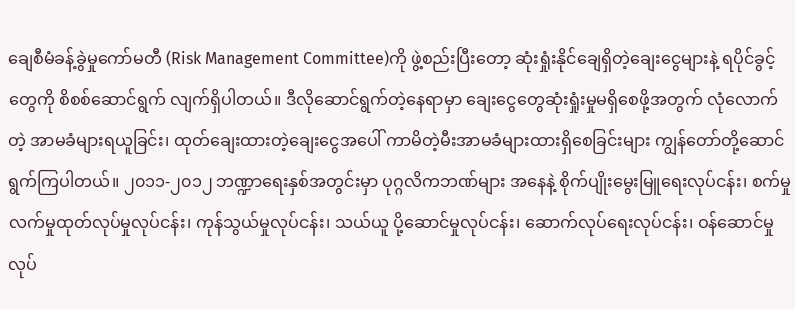ချေစီမံခန့်ခွဲမှုကော်မတီ (Risk Management Committee)ကို ဖွဲ့စည်းပြီးတော့ ဆုံးရှုံးနိုင်ချေရှိတဲ့ချေးငွေများနဲ့ ရပိုင်ခွင့်တွေကို စိစစ်ဆောင်ရွက် လျက်ရှိပါတယ်။ ဒီလိုဆောင်ရွက်တဲ့နေရာမှာ ချေးငွေတွေဆုံးရှုံးမှုမရှိစေဖို့အတွက် လုံလောက်တဲ့ အာမခံများရယူခြင်း၊ ထုတ်ချေးထားတဲ့ချေးငွေအပေါ် ကာမိတဲ့မီးအာမခံများထားရှိစေခြင်းများ ကျွန်တော်တို့ဆောင်ရွက်ကြပါတယ်။ ၂၀၁၁-၂၀၁၂ ဘဏ္ဍာရေးနှစ်အတွင်းမှာ ပုဂ္ဂလိကဘဏ်များ အနေနဲ့ စိုက်ပျိုးမွေးမြူရေးလုပ်ငန်း၊ စက်မှုလက်မှုထုတ်လုပ်မှုလုပ်ငန်း၊ ကုန်သွယ်မှုလုပ်ငန်း၊ သယ်ယူ ပို့ဆောင်မှုလုပ်ငန်း၊ ဆောက်လုပ်ရေးလုပ်ငန်း၊ ဝန်ဆောင်မှုလုပ်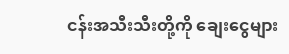ငန်းအသီးသီးတို့ကို ချေးငွေများ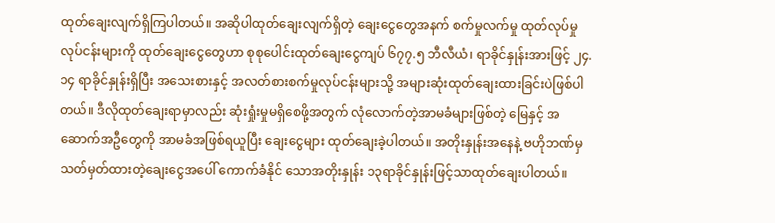ထုတ်ချေးလျက်ရှိကြပါတယ်။ အဆိုပါထုတ်ချေးလျက်ရှိတဲ့ ချေးငွေတွေအနက် စက်မှုလက်မှု ထုတ်လုပ်မှုလုပ်ငန်းများကို ထုတ်ချေးငွေတွေဟာ စုစုပေါင်းထုတ်ချေးငွေကျပ် ၆၇၇.၅ ဘီလီယံ၊ ရာခိုင်နှုန်းအားဖြင့် ၂၄.၁၄ ရာခိုင်နှုန်းရှိပြီး အသေးစားနှင့် အလတ်စားစက်မှုလုပ်ငန်းများသို့ အများဆုံးထုတ်ချေးထားခြင်းပဲဖြစ်ပါတယ်။ ဒီလိုထုတ်ချေးရာမှာလည်း ဆုံးရှုံးမှုမရှိစေဖို့အတွက် လုံလောက်တဲ့အာမခံများဖြစ်တဲ့ မြေနှင့် အဆောက်အဦတွေကို အာမခံအဖြစ်ရယူပြီး ချေးငွေများ ထုတ်ချေးခဲ့ပါတယ်။ အတိုးနှုန်းအနေနဲ့ ဗဟိုဘဏ်မှသတ်မှတ်ထားတဲ့ချေးငွေအပေါ် ကောက်ခံနိုင် သောအတိုးနှုန်း ၁၃ရာခိုင်နှုန်းဖြင့်သာထုတ်ချေးပါတယ်။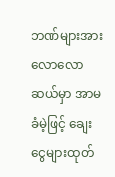ဘဏ်များအား လောလောဆယ်မှာ အာမခံမဲ့ဖြင့် ချေးငွေများထုတ်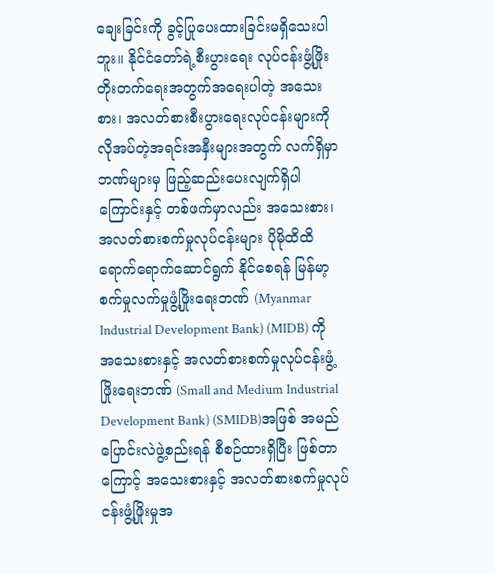ချေးခြင်းကို ခွင့်ပြုပေးထားခြင်းမရှိသေးပါဘူး။ နိုင်ငံတော်ရဲ့စီးပွားရေး လုပ်ငန်းဖွံ့ဖြိုးတိုးတက်ရေးအတွက်အရေးပါတဲ့ အသေးစား၊ အလတ်စားစီးပွားရေးလုပ်ငန်းများကို လိုအပ်တဲ့အရင်းအနှီးများအတွက် လက်ရှိမှာဘဏ်များမှ ဖြည့်ဆည်းပေးလျက်ရှိပါကြောင်းနှင့် တစ်ဖက်မှာလည်း အသေးစား၊ အလတ်စားစက်မှုလုပ်ငန်းများ ပိုမိုထိထိရောက်ရောက်ဆောင်ရွက် နိုင်စေရန် မြန်မာ့စက်မှုလက်မှုဖွံ့ဖြိုးရေးဘဏ် (Myanmar Industrial Development Bank) (MIDB) ကို အသေးစားနှင့် အလတ်စားစက်မှုလုပ်ငန်းဖွံ့ဖြိုးရေးဘဏ် (Small and Medium Industrial Development Bank) (SMIDB)အဖြစ် အမည်ပြောင်းလဲဖွဲ့စည်းရန် စီစဉ်ထားရှိပြီး ဖြစ်တာကြောင့် အသေးစားနှင့် အလတ်စားစက်မှုလုပ်ငန်းဖွံ့ဖြိုးမှုအ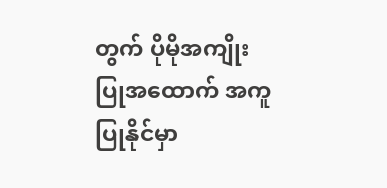တွက် ပိုမိုအကျိုးပြုအထောက် အကူပြုနိုင်မှာ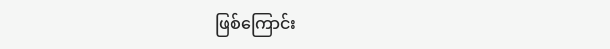ဖြစ်ကြောင်း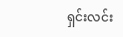ရှင်းလင်း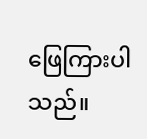ဖြေကြားပါသည်။